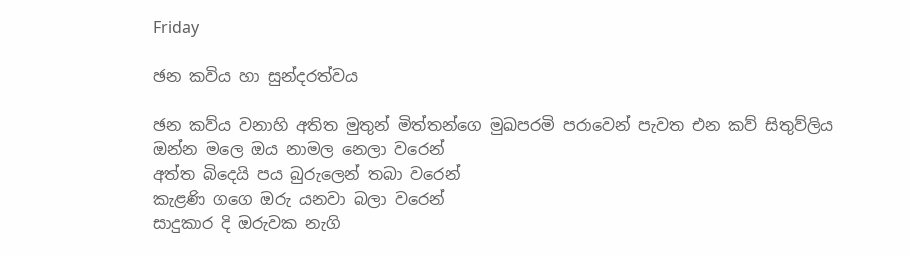Friday

ඡන කවිය හා සුන්දරත්වය

ඡන කව්ය වනාහි අතිත මුතුන් මිත්තන්ගෙ මුඛපරමි පරාවෙන් පැවත එන කව් සිතුව්ලිය
ඔන්න මලෙ ඔය නාමල නෙලා වරෙන්
අත්ත බිදෙයි පය බුරුලෙන් තබා වරෙන්
කැළණි ගගෙ ඔරු යනවා බලා වරෙන්
සාදුකාර දි ඔරුවක නැගි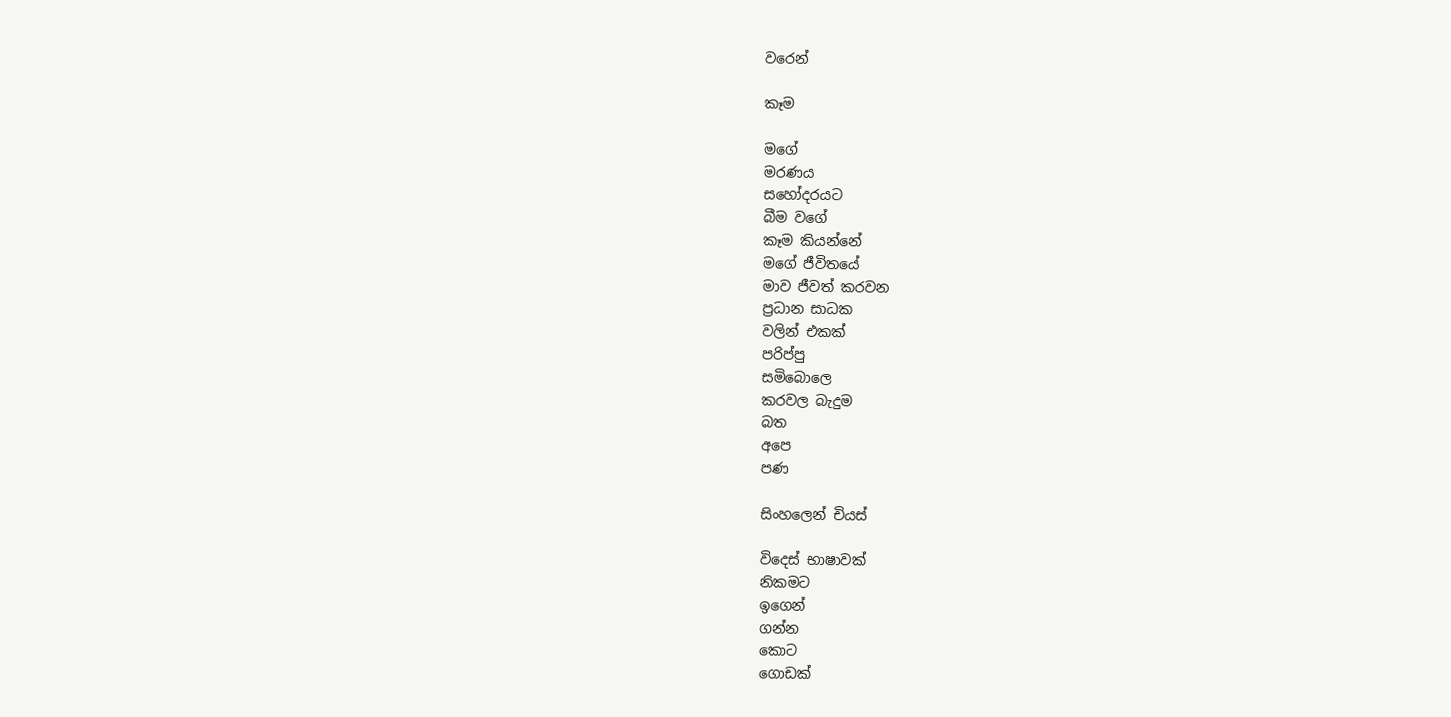වරෙන්

කෑම

මගේ
මරණය
සහෝදරයට
බීම වගේ
කෑම කියන්නේ
මගේ ජීවිතයේ
මාව ජීවත් කරවන
ප්‍රධාන සාධක
වලින් එකක්
පරිප්පු
සමිබොලෙ
කරවල බැදුම
බත
අපෙ
පණ

සිංහලෙන් චියස්

විදෙස් භාෂාවක්
නිකමට
ඉගෙන්
ගන්න
කොට
ගොඩක්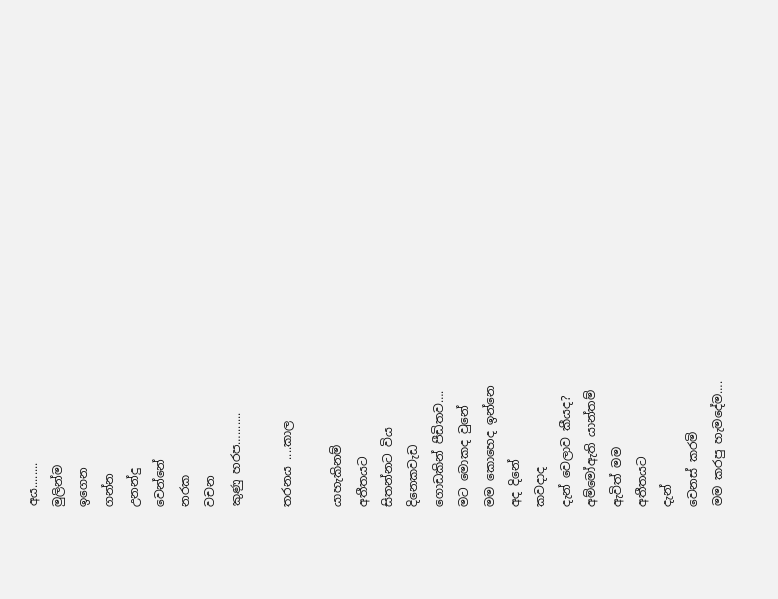අය........
මුලින්ම
ඉගෙන
ගන්න
උනන්දු
වෙන්නේ
නරක
වචන
කුණු හරප….......

තරනය ....කාල

යාහැකිනම්
අතීතයට
සිතන්නට විය
දිනෙකවැඩ
ගොඩකින් පීඩිතව….
මට මොකද වුනේ
මම කොහෙද ඉන්නෙ
අද දිනේ
කවදාද
දැන් වෙලාව කීයද?
අම්මෝඇති යාන්තම්
ඇවිත් මම
අතීතයට
දැන්
වෙනස් කරමි
මම කරපු හැමදේම….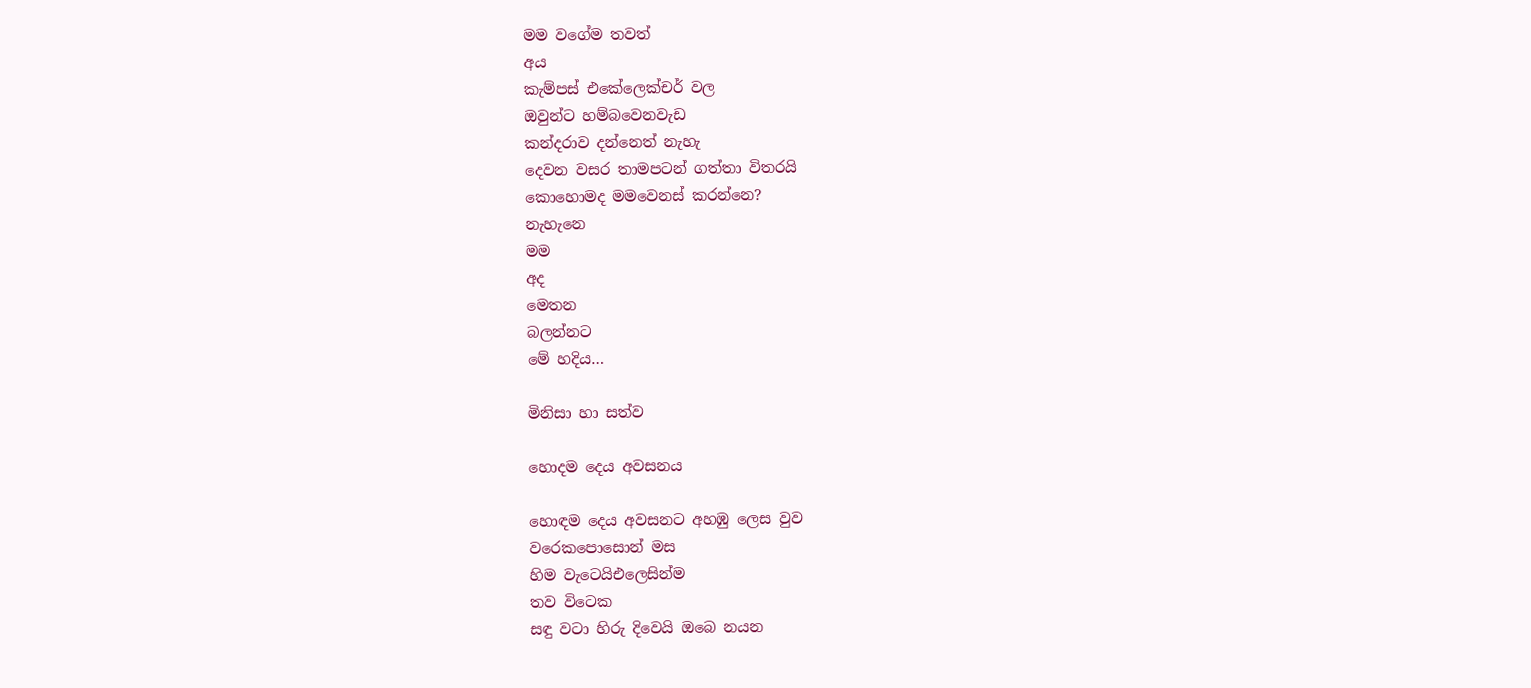මම වගේම තවත්
අය
කැම්පස් එකේලෙක්චර් වල
ඔවුන්ට හම්බවෙනවැඩ
කන්දරාව දන්නෙත් නැහැ
දෙවන වසර තාමපටන් ගත්තා විතරයි
කොහොමද මමවෙනස් කරන්නෙ?
නැහැනෙ
මම
අද
මෙතන
බලන්නට
මේ හදිය…

මිනිසා හා සත්ව

හොදම දෙය අවසනය

හොඳම දෙය අවසනට අහඹු ලෙස වුව
වරෙකපොසොන් මස
හිම වැටෙයිඑලෙසින්ම
තව විටෙක
සඳු වටා හිරු දිවෙයි ඔබෙ නයන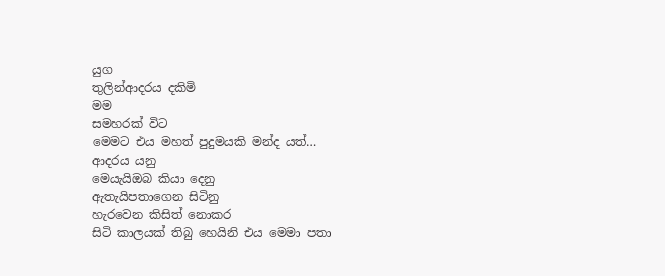යුග
තුලින්ආදරය දකිමි
මම
සමහරක් විට
මෙමට එය මහත් පුදුමයකි මන්ද යත්…
ආදරය යනු
මෙයැයිඔබ කියා දෙනු
ඇතැයිපතාගෙන සිටිනු
හැරවෙන කිසිත් නොකර
සිටි කාලයක් තිබු හෙයිනි එය මෙමා පතා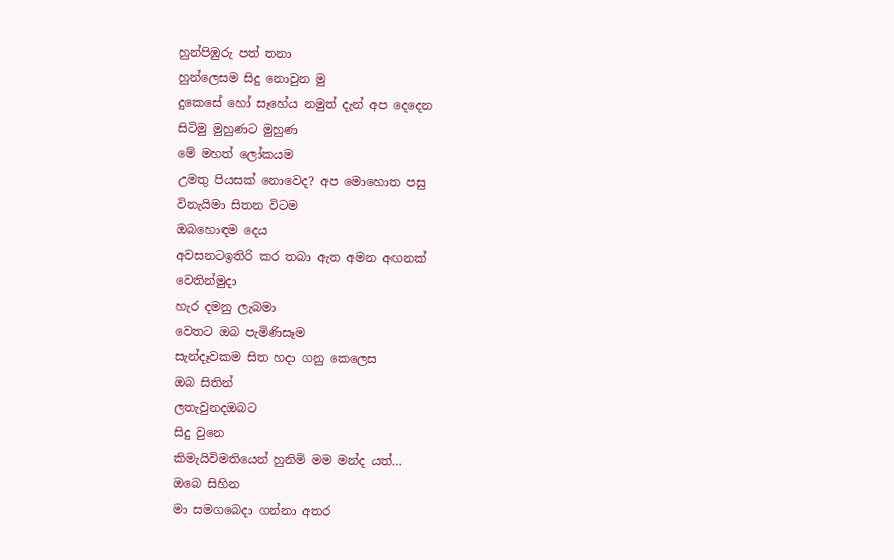හුන්පිඹුරු පත් තනා
හුන්ලෙසම සිදු නොවුන මු
දුකෙසේ හෝ සෑහේය නමුත් දැන් අප දෙදෙන
සිටිමු මුහුණට මුහුණ
මේ මහත් ලෝකයම
උමතු පියසක් නොවෙද? අප මොහොත පසු
විනැයිමා සිතන විටම
ඔබහොඳම දෙය
අවසනටඉතිරි කර තබා ඇත අමන අඟනක්
වෙතින්මුදා
හැර දමනු ලැබමා
වෙතට ඔබ පැමිණිසෑම
සැන්දෑවකම සිත හදා ගනු කෙලෙස
ඔබ සිතින්
ලතැවුනදඔබට
සිදු වුනෙ
කිමැයිවිමතියෙන් හුනිමි මම මන්ද යත්…
ඔබෙ සිහින
මා සමගබෙදා ගන්නා අතර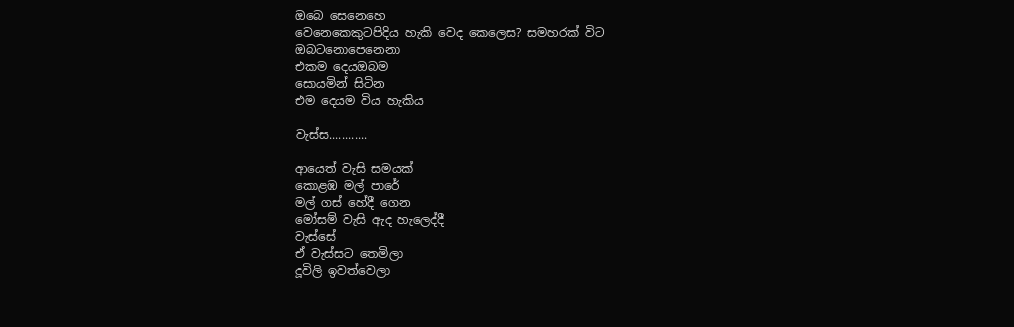ඔබෙ සෙනෙහෙ
වෙනෙකෙකුටපිදිය හැකි වෙද කෙලෙස? සමහරක් විට
ඔබටනොපෙනෙනා
එකම දෙයඔබම
සොයමින් සිටින
එම දෙයම විය හැකිය

වැස්ස............

ආයෙත් වැසි සමයක්
කොළඹ මල් පාරේ
මල් ගස් හේදී ගෙන
මෝසම් වැසි ඇද හැලෙද්දී
වැස්සේ
ඒ වැස්සට තෙමිලා
දූවිලි ඉවත්වෙලා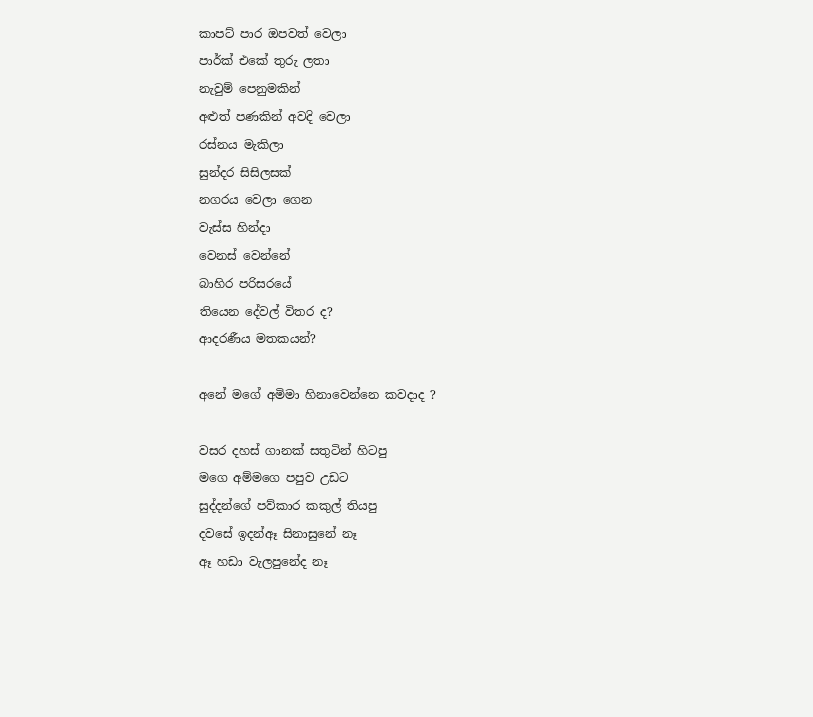කාපට් පාර ඔපවත් වෙලා
පාර්ක් එකේ තුරු ලතා
නැවුම් පෙනුමකින්
අළුත් පණකින් අවදි වෙලා
රස්නය මැකිලා
සුන්දර සිසිලසක්
නගරය වෙලා ගෙන
වැස්ස හින්දා
වෙනස් වෙන්නේ
බාහිර පරිසරයේ
තියෙන දේවල් විතර ද?
ආදරණීය මතකයන්?

අනේ මගේ අමිමා හිනාවෙන්නෙ කවදාද ?

වසර දහස් ගානක් සතුටින් හිටපු
මගෙ අම්මගෙ පපුව උඩට
සුද්දන්ගේ පව්කාර කකුල් තියපු
දවසේ ඉදන්ඈ සිනාසුනේ නෑ
ඈ හඩා වැලපුනේද නෑ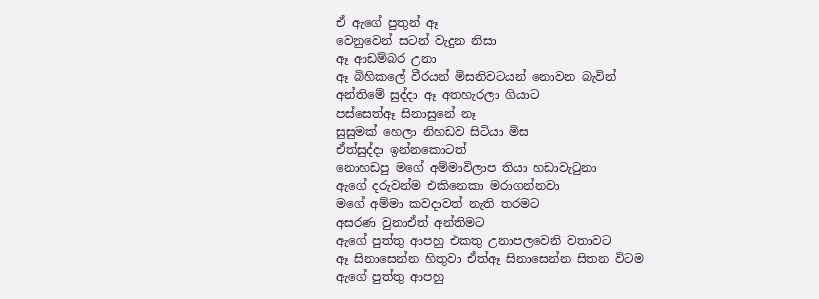ඒ ඇගේ පුතුන් ඈ
වෙනුවෙන් සටන් වැදුන නිසා
ඈ ආඩම්බර උනා
ඈ බිහිකලේ වීරයන් මිසනිවටයන් නොවන බැවින්
අන්තිමේ සුද්දා ඈ අතහැරලා ගියාට
පස්සෙත්ඈ සිනාසුනේ නෑ
සුසුමක් හෙලා නිහඩව සිටියා මිස
ඒත්සුද්දා ඉන්නකොටත්
නොහඩපු මගේ අම්මාවිලාප තියා හඩාවැටුනා
ඇගේ දරුවන්ම එකිනෙකා මරාගන්නවා
මගේ අම්මා කවදාවත් නැති තරමට
අසරණ වුනාඒත් අන්තිමට
ඇගේ පුත්තු ආපහු එකතු උනාපලවෙනි වතාවට
ඈ සිනාසෙන්න හිතුවා ඒත්ඈ සිනාසෙන්න සිතන විටම
ඇගේ පුත්තු ආපහු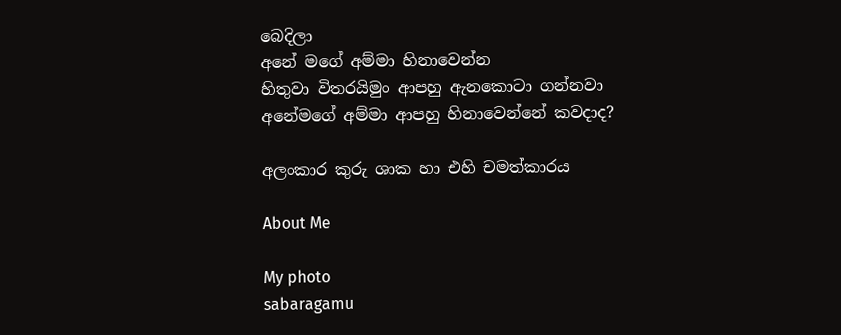බෙදිලා
අනේ මගේ අම්මා හිනාවෙන්න
හිතුවා විතරයිමුං ආපහු ඇනකොටා ගන්නවා
අනේමගේ අම්මා ආපහු හිනාවෙන්නේ කවදාද?

අලංකාර කුරු ශාක හා එහි චමත්කාරය

About Me

My photo
sabaragamu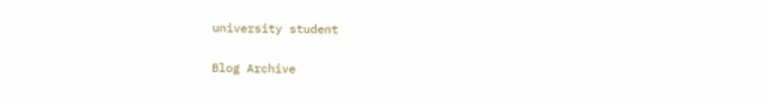university student

Blog Archive